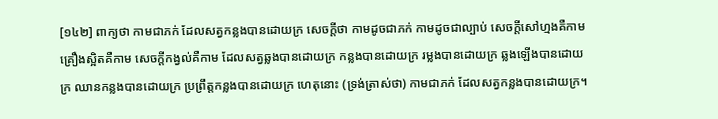[១៤២] ពាក្យថា កាមជាភក់ ដែលសត្វកន្លងបានដោយក្រ សេចក្តីថា កាមដូចជាភក់ កាមដូចជាល្បាប់ សេចក្តីសៅហ្មងគឺកាម គ្រឿងស្អិតគឺកាម សេចក្តីកង្វល់គឺកាម ដែលសត្វឆ្លងបានដោយក្រ កន្លងបានដោយក្រ រម្លងបានដោយក្រ ឆ្លងឡើងបានដោយក្រ ឈានកន្លងបានដោយក្រ ប្រព្រឹត្តកន្លងបានដោយក្រ ហេតុនោះ (ទ្រង់ត្រាស់ថា) កាមជាភក់ ដែលសត្វកន្លងបានដោយក្រ។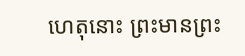ហេតុនោះ ព្រះមានព្រះ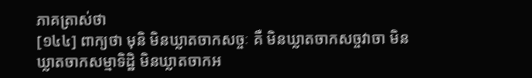ភាគត្រាស់ថា
[១៤៤] ពាក្យថា មុនិ មិនឃ្លាតចាកសច្ចៈ គឺ មិនឃ្លាតចាកសច្ចវាចា មិនឃ្លាតចាកសម្មាទិដ្ឋិ មិនឃ្លាតចាកអ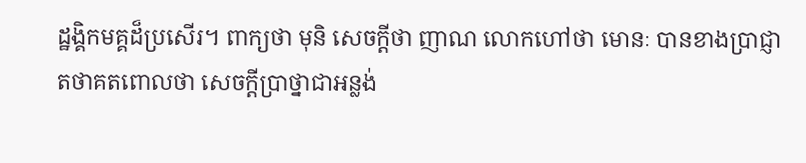ដ្ឋង្គិកមគ្គដ៏ប្រសើរ។ ពាក្យថា មុនិ សេចក្តីថា ញាណ លោកហៅថា មោនៈ បានខាងប្រាជ្ញា
តថាគតពោលថា សេចក្តីប្រាថ្នាជាអន្លង់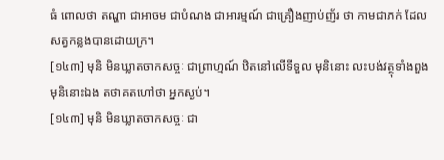ធំ ពោលថា តណ្ហា ជាអាចម ជាបំណង ជាអារម្មណ៍ ជាគ្រឿងញាប់ញ័រ ថា កាមជាភក់ ដែលសត្វកន្លងបានដោយក្រ។
[១៤៣] មុនិ មិនឃ្លាតចាកសច្ចៈ ជាព្រាហ្មណ៍ ឋិតនៅលើទីទួល មុនិនោះ លះបង់វត្ថុទាំងពួង មុនិនោះឯង តថាគតហៅថា អ្នកស្ងប់។
[១៤៣] មុនិ មិនឃ្លាតចាកសច្ចៈ ជា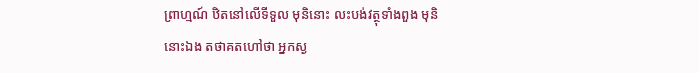ព្រាហ្មណ៍ ឋិតនៅលើទីទួល មុនិនោះ លះបង់វត្ថុទាំងពួង មុនិនោះឯង តថាគតហៅថា អ្នកស្ង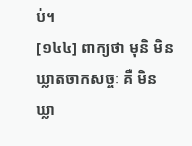ប់។
[១៤៤] ពាក្យថា មុនិ មិនឃ្លាតចាកសច្ចៈ គឺ មិនឃ្លា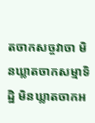តចាកសច្ចវាចា មិនឃ្លាតចាកសម្មាទិដ្ឋិ មិនឃ្លាតចាកអ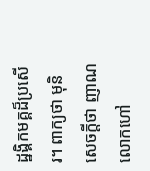ដ្ឋង្គិកមគ្គដ៏ប្រសើរ។ ពាក្យថា មុនិ សេចក្តីថា ញាណ លោកហៅ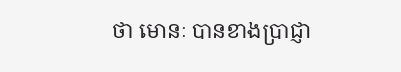ថា មោនៈ បានខាងប្រាជ្ញា